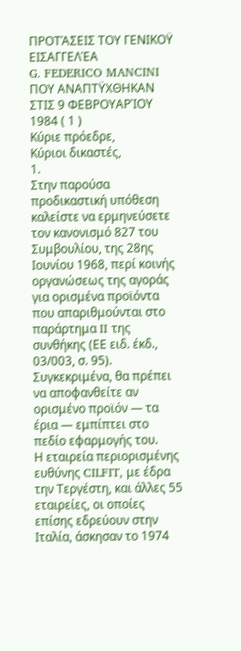ΠΡΟΤΆΣΕΙΣ ΤΟΥ ΓΕΝΙΚΟΫ ΕΙΣΑΓΓΕΛΈΑ
G. FEDERICO MANCINI
ΠΟΥ ΑΝΑΠΤΫΧΘΗΚΑΝ ΣΤΙΣ 9 ΦΕΒΡΟΥΑΡΊΟΥ 1984 ( 1 )
Κύριε πρόεδρε,
Κύριοι δικαστές,
1.
Στην παρούσα προδικαστική υπόθεση καλείστε να ερμηνεύσετε τον κανονισμό 827 του Συμβουλίου, της 28ης Ιουνίου 1968, περί κοινής οργανώσεως της αγοράς για ορισμένα προϊόντα που απαριθμούνται στο παράρτημα II της συνθήκης (ΕΕ ειδ. έκδ., 03/003, σ. 95). Συγκεκριμένα, θα πρέπει να αποφανθείτε αν ορισμένο προϊόν — τα έρια — εμπίπτει στο πεδίο εφαρμογής του.
Η εταιρεία περιορισμένης ευθύνης CILFIT, με έδρα την Τεργέστη, και άλλες 55 εταιρείες, οι οποίες επίσης εδρεύουν στην Ιταλία, άσκησαν το 1974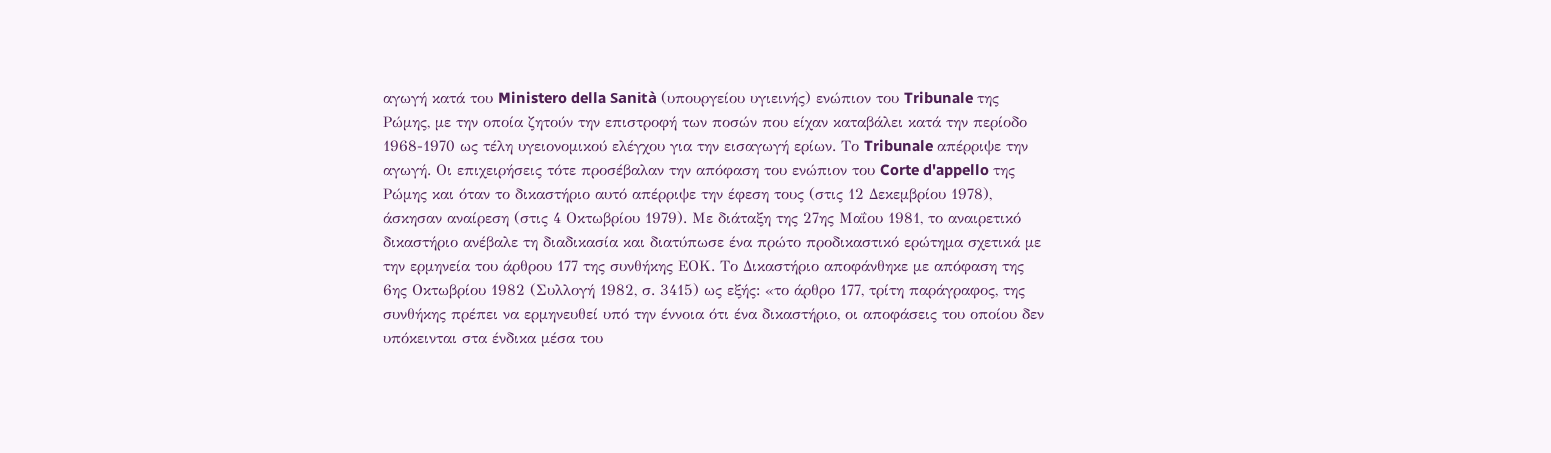αγωγή κατά του Ministero della Sanità (υπουργείου υγιεινής) ενώπιον του Tribunale της Ρώμης, με την οποία ζητούν την επιστροφή των ποσών που είχαν καταβάλει κατά την περίοδο 1968-1970 ως τέλη υγειονομικού ελέγχου για την εισαγωγή ερίων. Το Tribunale απέρριψε την αγωγή. Οι επιχειρήσεις τότε προσέβαλαν την απόφαση του ενώπιον του Corte d'appello της Ρώμης και όταν το δικαστήριο αυτό απέρριψε την έφεση τους (στις 12 Δεκεμβρίου 1978), άσκησαν αναίρεση (στις 4 Οκτωβρίου 1979). Με διάταξη της 27ης Μαΐου 1981, το αναιρετικό δικαστήριο ανέβαλε τη διαδικασία και διατύπωσε ένα πρώτο προδικαστικό ερώτημα σχετικά με την ερμηνεία του άρθρου 177 της συνθήκης ΕΟΚ. Το Δικαστήριο αποφάνθηκε με απόφαση της 6ης Οκτωβρίου 1982 (Συλλογή 1982, σ. 3415) ως εξής: «το άρθρο 177, τρίτη παράγραφος, της συνθήκης πρέπει να ερμηνευθεί υπό την έννοια ότι ένα δικαστήριο, οι αποφάσεις του οποίου δεν υπόκεινται στα ένδικα μέσα του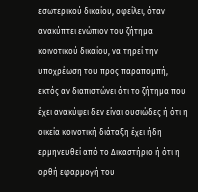εσωτερικού δικαίου, οφείλει, όταν ανακύπτει ενώπιον του ζήτημα κοινοτικού δικαίου, να τηρεί την υποχρέωση του προς παραπομπή, εκτός αν διαπιστώνει ότι το ζήτημα που έχει ανακύψει δεν είναι ουσιώδες ή ότι η οικεία κοινοτική διάταξη έχει ήδη ερμηνευθεί από το Δικαστήριο ή ότι η ορθή εφαρμογή του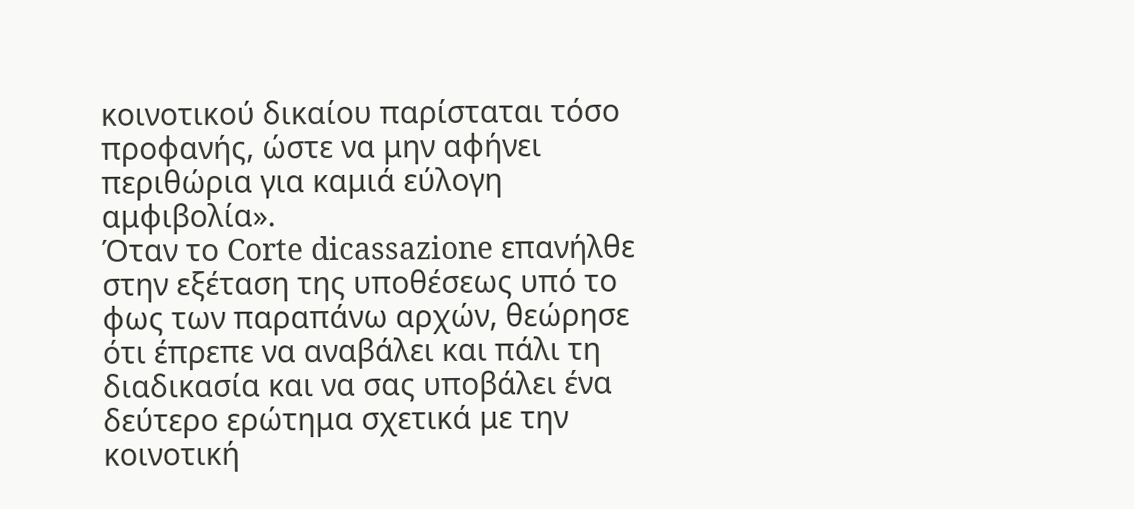κοινοτικού δικαίου παρίσταται τόσο προφανής, ώστε να μην αφήνει περιθώρια για καμιά εύλογη αμφιβολία».
Όταν το Corte dicassazione επανήλθε στην εξέταση της υποθέσεως υπό το φως των παραπάνω αρχών, θεώρησε ότι έπρεπε να αναβάλει και πάλι τη διαδικασία και να σας υποβάλει ένα δεύτερο ερώτημα σχετικά με την κοινοτική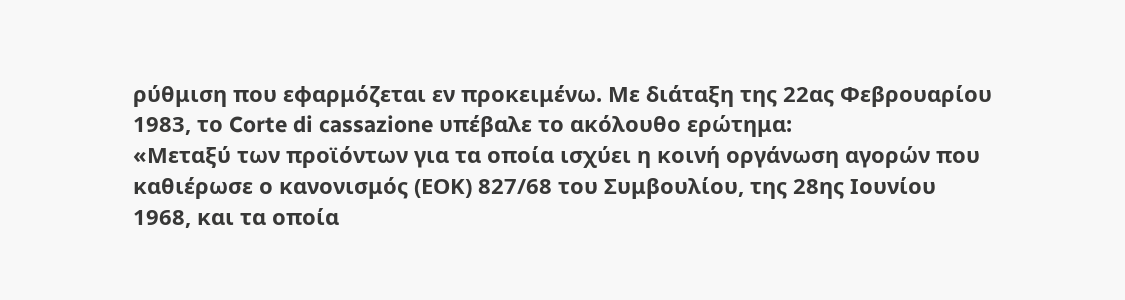ρύθμιση που εφαρμόζεται εν προκειμένω. Με διάταξη της 22ας Φεβρουαρίου 1983, το Corte di cassazione υπέβαλε το ακόλουθο ερώτημα:
«Μεταξύ των προϊόντων για τα οποία ισχύει η κοινή οργάνωση αγορών που καθιέρωσε ο κανονισμός (ΕΟΚ) 827/68 του Συμβουλίου, της 28ης Ιουνίου 1968, και τα οποία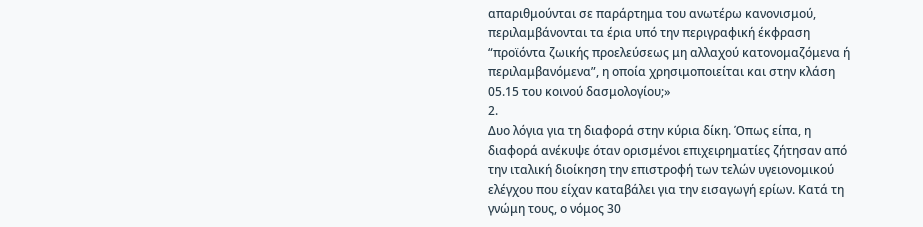απαριθμούνται σε παράρτημα του ανωτέρω κανονισμού, περιλαμβάνονται τα έρια υπό την περιγραφική έκφραση “προϊόντα ζωικής προελεύσεως μη αλλαχού κατονομαζόμενα ή περιλαμβανόμενα”, η οποία χρησιμοποιείται και στην κλάση 05.15 του κοινού δασμολογίου;»
2.
Δυο λόγια για τη διαφορά στην κύρια δίκη. Όπως είπα, η διαφορά ανέκυψε όταν ορισμένοι επιχειρηματίες ζήτησαν από την ιταλική διοίκηση την επιστροφή των τελών υγειονομικού ελέγχου που είχαν καταβάλει για την εισαγωγή ερίων. Κατά τη γνώμη τους, ο νόμος 30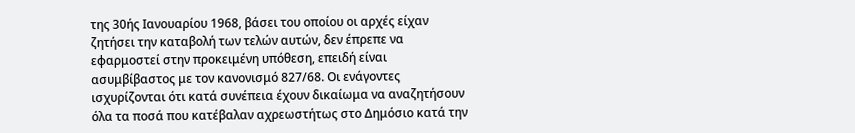της 30ής Ιανουαρίου 1968, βάσει του οποίου οι αρχές είχαν ζητήσει την καταβολή των τελών αυτών, δεν έπρεπε να εφαρμοστεί στην προκειμένη υπόθεση, επειδή είναι ασυμβίβαστος με τον κανονισμό 827/68. Οι ενάγοντες ισχυρίζονται ότι κατά συνέπεια έχουν δικαίωμα να αναζητήσουν όλα τα ποσά που κατέβαλαν αχρεωστήτως στο Δημόσιο κατά την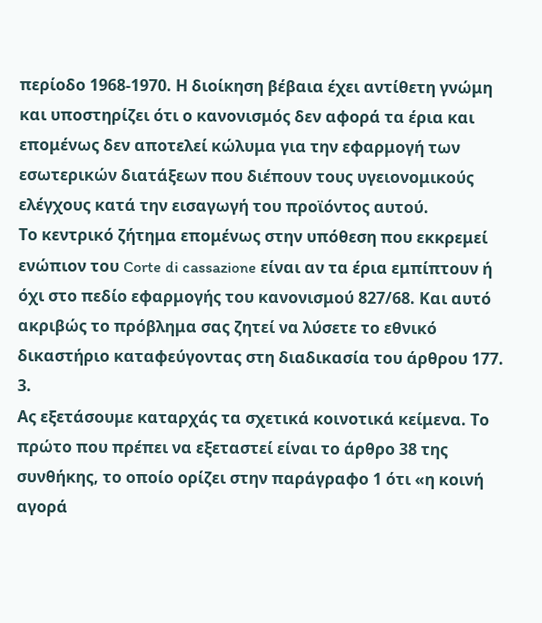περίοδο 1968-1970. Η διοίκηση βέβαια έχει αντίθετη γνώμη και υποστηρίζει ότι ο κανονισμός δεν αφορά τα έρια και επομένως δεν αποτελεί κώλυμα για την εφαρμογή των εσωτερικών διατάξεων που διέπουν τους υγειονομικούς ελέγχους κατά την εισαγωγή του προϊόντος αυτού.
Το κεντρικό ζήτημα επομένως στην υπόθεση που εκκρεμεί ενώπιον του Corte di cassazione είναι αν τα έρια εμπίπτουν ή όχι στο πεδίο εφαρμογής του κανονισμού 827/68. Και αυτό ακριβώς το πρόβλημα σας ζητεί να λύσετε το εθνικό δικαστήριο καταφεύγοντας στη διαδικασία του άρθρου 177.
3.
Ας εξετάσουμε καταρχάς τα σχετικά κοινοτικά κείμενα. Το πρώτο που πρέπει να εξεταστεί είναι το άρθρο 38 της συνθήκης, το οποίο ορίζει στην παράγραφο 1 ότι «η κοινή αγορά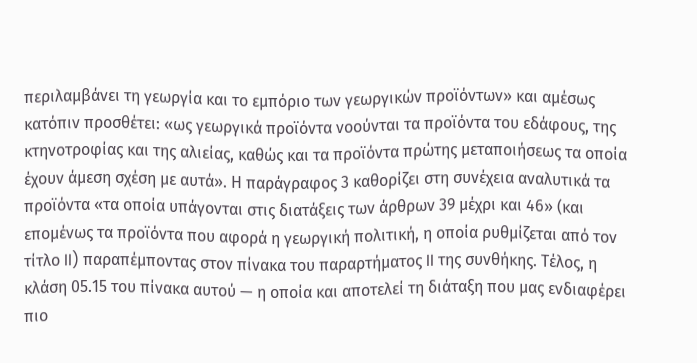περιλαμβάνει τη γεωργία και το εμπόριο των γεωργικών προϊόντων» και αμέσως κατόπιν προσθέτει: «ως γεωργικά προϊόντα νοούνται τα προϊόντα του εδάφους, της κτηνοτροφίας και της αλιείας, καθώς και τα προϊόντα πρώτης μεταποιήσεως τα οποία έχουν άμεση σχέση με αυτά». Η παράγραφος 3 καθορίζει στη συνέχεια αναλυτικά τα προϊόντα «τα οποία υπάγονται στις διατάξεις των άρθρων 39 μέχρι και 46» (και επομένως τα προϊόντα που αφορά η γεωργική πολιτική, η οποία ρυθμίζεται από τον τίτλο II) παραπέμποντας στον πίνακα του παραρτήματος II της συνθήκης. Τέλος, η κλάση 05.15 του πίνακα αυτού — η οποία και αποτελεί τη διάταξη που μας ενδιαφέρει πιο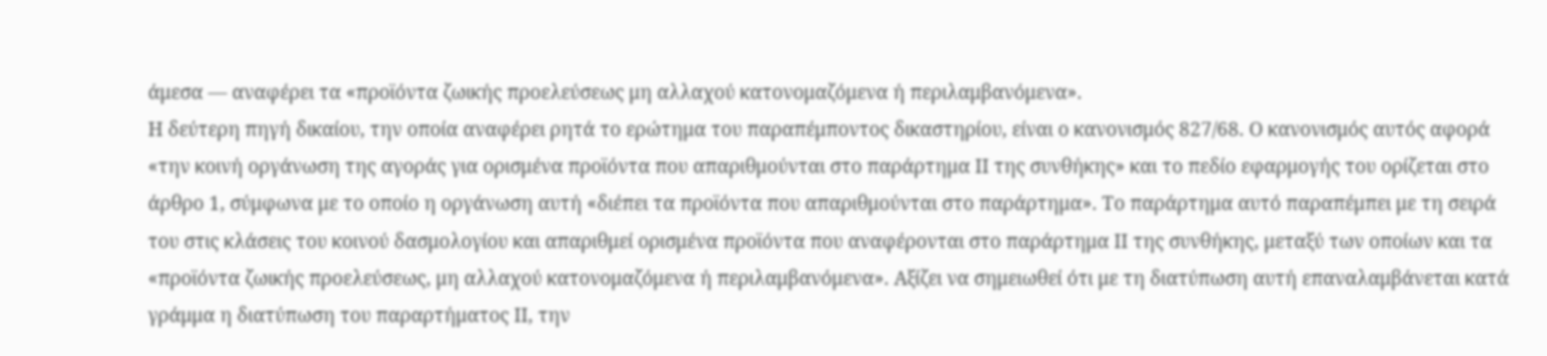άμεσα — αναφέρει τα «προϊόντα ζωικής προελεύσεως μη αλλαχού κατονομαζόμενα ή περιλαμβανόμενα».
Η δεύτερη πηγή δικαίου, την οποία αναφέρει ρητά το ερώτημα του παραπέμποντος δικαστηρίου, είναι ο κανονισμός 827/68. Ο κανονισμός αυτός αφορά «την κοινή οργάνωση της αγοράς για ορισμένα προϊόντα που απαριθμούνται στο παράρτημα II της συνθήκης» και το πεδίο εφαρμογής του ορίζεται στο άρθρο 1, σύμφωνα με το οποίο η οργάνωση αυτή «διέπει τα προϊόντα που απαριθμούνται στο παράρτημα». Το παράρτημα αυτό παραπέμπει με τη σειρά του στις κλάσεις του κοινού δασμολογίου και απαριθμεί ορισμένα προϊόντα που αναφέρονται στο παράρτημα II της συνθήκης, μεταξύ των οποίων και τα «προϊόντα ζωικής προελεύσεως, μη αλλαχού κατονομαζόμενα ή περιλαμβανόμενα». Αξίζει να σημειωθεί ότι με τη διατύπωση αυτή επαναλαμβάνεται κατά γράμμα η διατύπωση του παραρτήματος II, την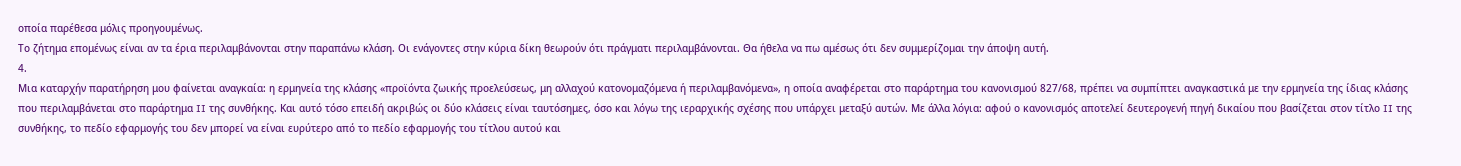οποία παρέθεσα μόλις προηγουμένως.
Το ζήτημα επομένως είναι αν τα έρια περιλαμβάνονται στην παραπάνω κλάση. Οι ενάγοντες στην κύρια δίκη θεωρούν ότι πράγματι περιλαμβάνονται. Θα ήθελα να πω αμέσως ότι δεν συμμερίζομαι την άποψη αυτή.
4.
Μια καταρχήν παρατήρηση μου φαίνεται αναγκαία: η ερμηνεία της κλάσης «προϊόντα ζωικής προελεύσεως, μη αλλαχού κατονομαζόμενα ή περιλαμβανόμενα», η οποία αναφέρεται στο παράρτημα του κανονισμού 827/68, πρέπει να συμπίπτει αναγκαστικά με την ερμηνεία της ίδιας κλάσης που περιλαμβάνεται στο παράρτημα II της συνθήκης. Και αυτό τόσο επειδή ακριβώς οι δύο κλάσεις είναι ταυτόσημες, όσο και λόγω της ιεραρχικής σχέσης που υπάρχει μεταξύ αυτών. Με άλλα λόγια: αφού ο κανονισμός αποτελεί δευτερογενή πηγή δικαίου που βασίζεται στον τίτλο II της συνθήκης, το πεδίο εφαρμογής του δεν μπορεί να είναι ευρύτερο από το πεδίο εφαρμογής του τίτλου αυτού και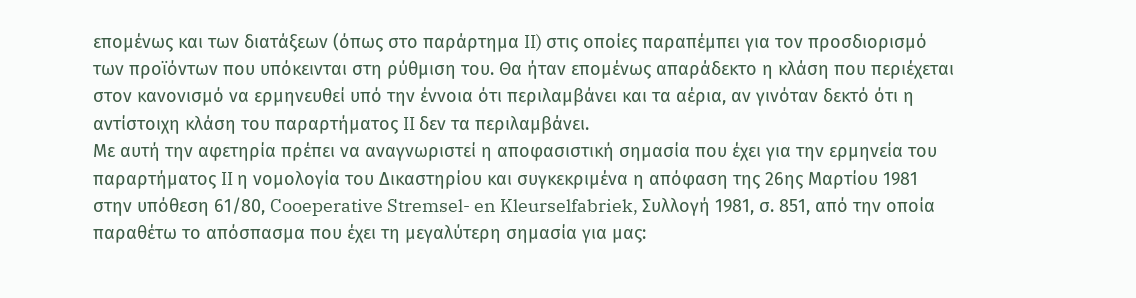επομένως και των διατάξεων (όπως στο παράρτημα II) στις οποίες παραπέμπει για τον προσδιορισμό των προϊόντων που υπόκεινται στη ρύθμιση του. Θα ήταν επομένως απαράδεκτο η κλάση που περιέχεται στον κανονισμό να ερμηνευθεί υπό την έννοια ότι περιλαμβάνει και τα αέρια, αν γινόταν δεκτό ότι η αντίστοιχη κλάση του παραρτήματος II δεν τα περιλαμβάνει.
Με αυτή την αφετηρία πρέπει να αναγνωριστεί η αποφασιστική σημασία που έχει για την ερμηνεία του παραρτήματος II η νομολογία του Δικαστηρίου και συγκεκριμένα η απόφαση της 26ης Μαρτίου 1981 στην υπόθεση 61/80, Cooeperative Stremsel- en Kleurselfabriek, Συλλογή 1981, σ. 851, από την οποία παραθέτω το απόσπασμα που έχει τη μεγαλύτερη σημασία για μας: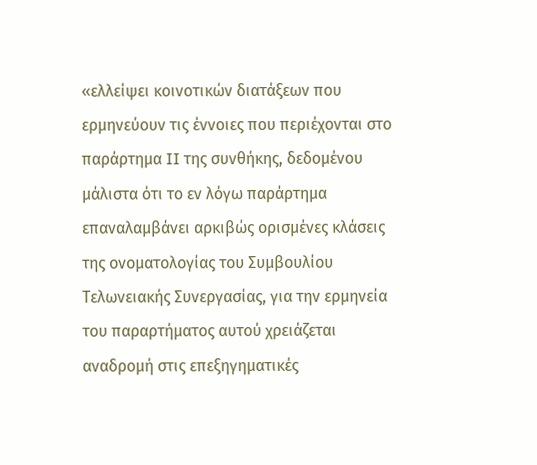«ελλείψει κοινοτικών διατάξεων που ερμηνεύουν τις έννοιες που περιέχονται στο παράρτημα II της συνθήκης, δεδομένου μάλιστα ότι το εν λόγω παράρτημα επαναλαμβάνει αρκιβώς ορισμένες κλάσεις της ονοματολογίας του Συμβουλίου Τελωνειακής Συνεργασίας, για την ερμηνεία του παραρτήματος αυτού χρειάζεται αναδρομή στις επεξηγηματικές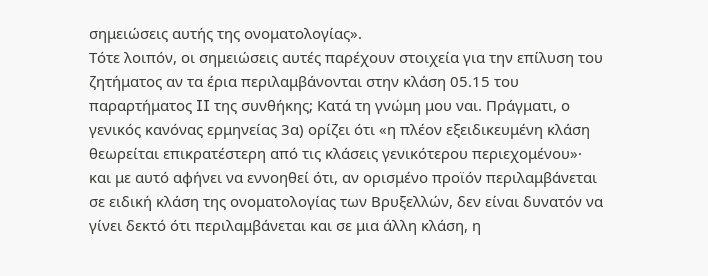σημειώσεις αυτής της ονοματολογίας».
Τότε λοιπόν, οι σημειώσεις αυτές παρέχουν στοιχεία για την επίλυση του ζητήματος αν τα έρια περιλαμβάνονται στην κλάση 05.15 του παραρτήματος II της συνθήκης; Κατά τη γνώμη μου ναι. Πράγματι, ο γενικός κανόνας ερμηνείας 3α) ορίζει ότι «η πλέον εξειδικευμένη κλάση θεωρείται επικρατέστερη από τις κλάσεις γενικότερου περιεχομένου»· και με αυτό αφήνει να εννοηθεί ότι, αν ορισμένο προϊόν περιλαμβάνεται σε ειδική κλάση της ονοματολογίας των Βρυξελλών, δεν είναι δυνατόν να γίνει δεκτό ότι περιλαμβάνεται και σε μια άλλη κλάση, η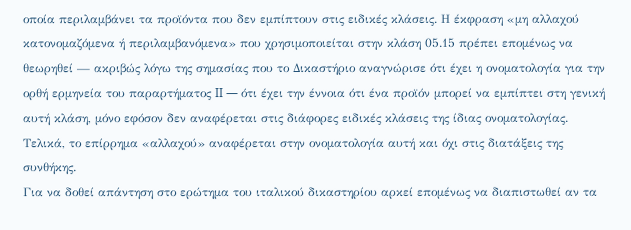οποία περιλαμβάνει τα προϊόντα που δεν εμπίπτουν στις ειδικές κλάσεις. Η έκφραση «μη αλλαχού κατονομαζόμενα ή περιλαμβανόμενα» που χρησιμοποιείται στην κλάση 05.15 πρέπει επομένως να θεωρηθεί — ακριβώς λόγω της σημασίας που το Δικαστήριο αναγνώρισε ότι έχει η ονοματολογία για την ορθή ερμηνεία του παραρτήματος II — ότι έχει την έννοια ότι ένα προϊόν μπορεί να εμπίπτει στη γενική αυτή κλάση, μόνο εφόσον δεν αναφέρεται στις διάφορες ειδικές κλάσεις της ίδιας ονοματολογίας. Τελικά, το επίρρημα «αλλαχού» αναφέρεται στην ονοματολογία αυτή και όχι στις διατάξεις της συνθήκης.
Για να δοθεί απάντηση στο ερώτημα του ιταλικού δικαστηρίου αρκεί επομένως να διαπιστωθεί αν τα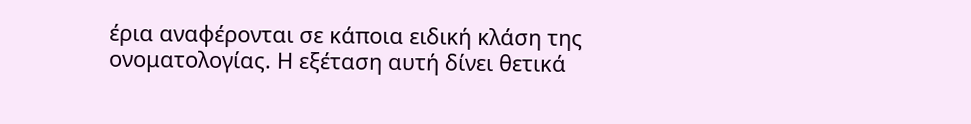έρια αναφέρονται σε κάποια ειδική κλάση της ονοματολογίας. Η εξέταση αυτή δίνει θετικά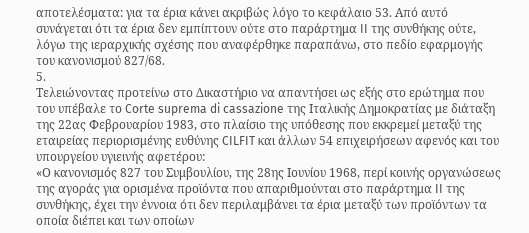αποτελέσματα: για τα έρια κάνει ακριβώς λόγο το κεφάλαιο 53. Από αυτό συνάγεται ότι τα έρια δεν εμπίπτουν ούτε στο παράρτημα II της συνθήκης ούτε, λόγω της ιεραρχικής σχέσης που αναφέρθηκε παραπάνω, στο πεδίο εφαρμογής του κανονισμού 827/68.
5.
Τελειώνοντας προτείνω στο Δικαστήριο να απαντήσει ως εξής στο ερώτημα που του υπέβαλε το Corte suprema di cassazione της Ιταλικής Δημοκρατίας με διάταξη της 22ας Φεβρουαρίου 1983, στο πλαίσιο της υπόθεσης που εκκρεμεί μεταξύ της εταιρείας περιορισμένης ευθύνης CILFIT και άλλων 54 επιχειρήσεων αφενός και του υπουργείου υγιεινής αφετέρου:
«Ο κανονισμός 827 του Συμβουλίου, της 28ης Ιουνίου 1968, περί κοινής οργανώσεως της αγοράς για ορισμένα προϊόντα που απαριθμούνται στο παράρτημα II της συνθήκης, έχει την έννοια ότι δεν περιλαμβάνει τα έρια μεταξύ των προϊόντων τα οποία διέπει και των οποίων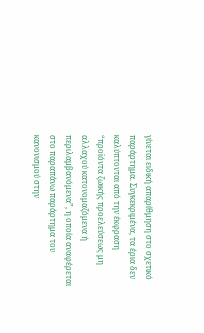γίνεται ειδική απαρίθμηση στο σχετικό παράρτημα. Συγκεκριμένα, τα έρια δεν καλύπτονται από την έκφραση “προϊόντα ζωικής προελεύσεως μη αλλαχού κατονομαζόμενα ή περιλαμβανόμενα”, η οποία αναφέρεται στο παραπάνω παράρτημα του κανονισμού στην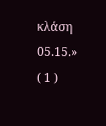κλάση 05.15.»
( 1 )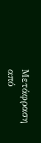Μετάφραση από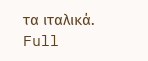τα ιταλικά.
Full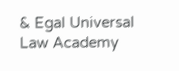& Egal Universal Law Academy